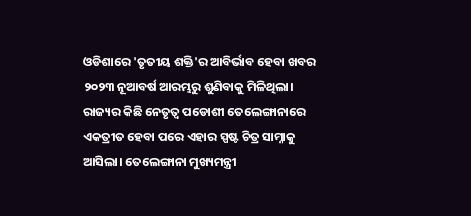ଓଡିଶାରେ 'ତୃତୀୟ ଶକ୍ତି'ର ଆବିର୍ଭାବ ହେବା ଖବର ୨୦୨୩ ନୂଆବର୍ଷ ଆରମ୍ଭରୁ ଶୁଣିବାକୁ ମିଳିଥିଲା। ରାଜ୍ୟର କିଛି ନେତୃତ୍ୱ ପଡୋଶୀ ତେଲେଙ୍ଗାନାରେ ଏକତ୍ରୀତ ହେବା ପରେ ଏହାର ସ୍ପଷ୍ଟ ଚିତ୍ର ସାମ୍ନାକୁ ଆସିଲା। ତେଲେଙ୍ଗାନା ମୁଖ୍ୟମନ୍ତ୍ରୀ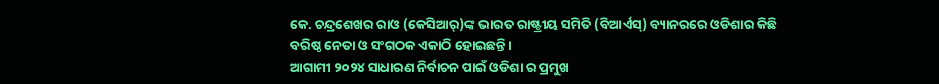କେ. ଚନ୍ଦ୍ରଶେଖର ରାଓ (କେସିଆର୍)ଙ୍କ ଭାରତ ରାଷ୍ଟ୍ରୀୟ ସମିତି (ବିଆର୍ଏସ୍) ବ୍ୟାନରରେ ଓଡିଶାର କିଛି ବରିଷ୍ଠ ନେତା ଓ ସଂଗଠକ ଏକାଠି ହୋଇଛନ୍ତି।
ଆଗାମୀ ୨୦୨୪ ସାଧାରଣ ନିର୍ବାଚନ ପାଇଁ ଓଡିଶା ର ପ୍ରମୁଖ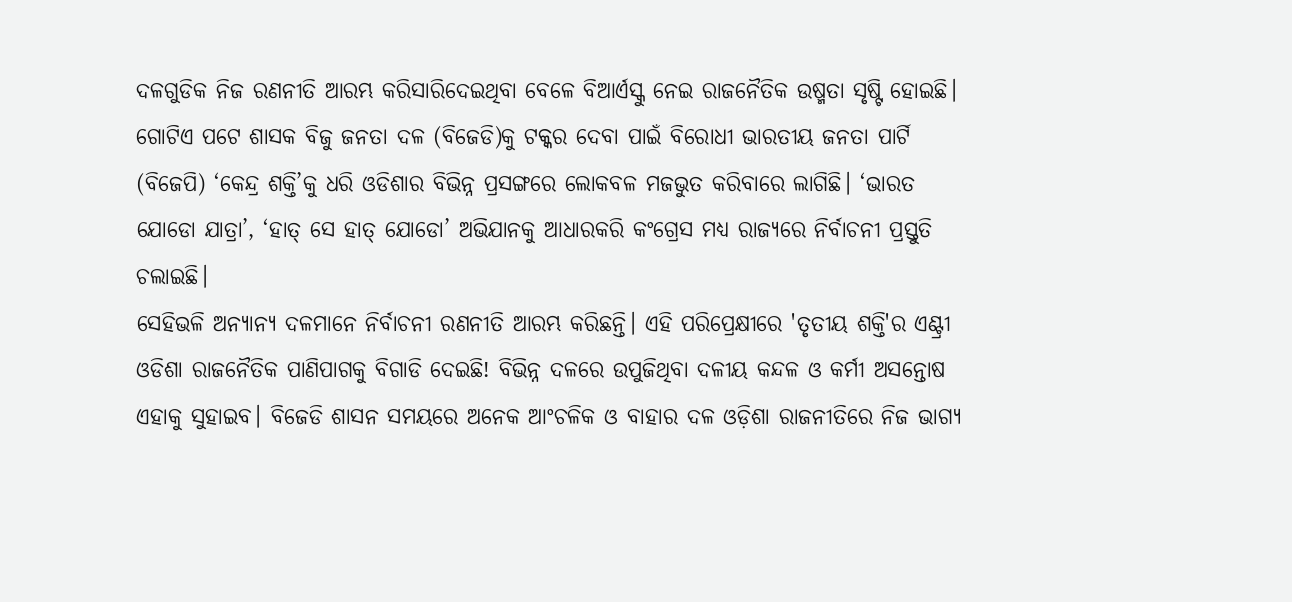ଦଳଗୁଡିକ ନିଜ ରଣନୀତି ଆରମ୍ଭ କରିସାରିଦେଇଥିବା ବେଳେ ବିଆର୍ଏସ୍କୁ ନେଇ ରାଜନୈତିକ ଉଷ୍ମତା ସୃଷ୍ଟି ହୋଇଛି। ଗୋଟିଏ ପଟେ ଶାସକ ବିଜୁ ଜନତା ଦଳ (ବିଜେଡି)କୁ ଟକ୍କର ଦେବା ପାଇଁ ବିରୋଧୀ ଭାରତୀୟ ଜନତା ପାର୍ଟି (ବିଜେପି) ‘କେନ୍ଦ୍ର ଶକ୍ତି’କୁ ଧରି ଓଡିଶାର ବିଭିନ୍ନ ପ୍ରସଙ୍ଗରେ ଲୋକବଳ ମଜଭୁତ କରିବାରେ ଲାଗିଛି। ‘ଭାରତ ଯୋଡୋ ଯାତ୍ରା’, ‘ହାତ୍ ସେ ହାତ୍ ଯୋଡୋ’ ଅଭିଯାନକୁ ଆଧାରକରି କଂଗ୍ରେସ ମଧ୍ୟ ରାଜ୍ୟରେ ନିର୍ବାଚନୀ ପ୍ରସ୍ତୁତି ଚଲାଇଛି।
ସେହିଭଳି ଅନ୍ୟାନ୍ୟ ଦଳମାନେ ନିର୍ବାଚନୀ ରଣନୀତି ଆରମ୍ଭ କରିଛନ୍ତି। ଏହି ପରିପ୍ରେକ୍ଷୀରେ 'ତୃତୀୟ ଶକ୍ତି'ର ଏଣ୍ଟ୍ରୀ ଓଡିଶା ରାଜନୈତିକ ପାଣିପାଗକୁ ବିଗାଡି ଦେଇଛି! ବିଭିନ୍ନ ଦଳରେ ଉପୁଜିଥିବା ଦଳୀୟ କନ୍ଦଳ ଓ କର୍ମୀ ଅସନ୍ତୋଷ ଏହାକୁ ସୁହାଇବ। ବିଜେଡି ଶାସନ ସମୟରେ ଅନେକ ଆଂଚଳିକ ଓ ବାହାର ଦଳ ଓଡ଼ିଶା ରାଜନୀତିରେ ନିଜ ଭାଗ୍ୟ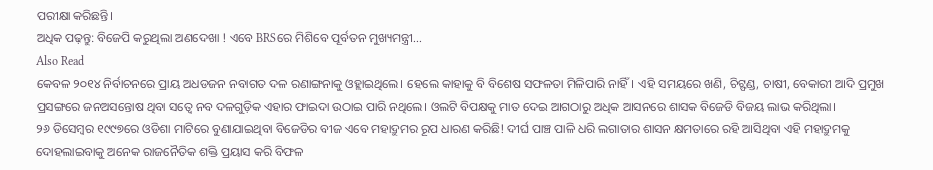ପରୀକ୍ଷା କରିଛନ୍ତି।
ଅଧିକ ପଢ଼ନ୍ତୁ: ବିଜେପି କରୁଥିଲା ଅଣଦେଖା ! ଏବେ BRSରେ ମିଶିବେ ପୂର୍ବତନ ମୁଖ୍ୟମନ୍ତ୍ରୀ...
Also Read
କେବଳ ୨୦୧୪ ନିର୍ବାଚନରେ ପ୍ରାୟ ଅଧଡଜନ ନବାଗତ ଦଳ ରଣାଙ୍ଗନାକୁ ଓହ୍ଲାଇଥିଲେ। ହେଲେ କାହାକୁ ବି ବିଶେଷ ସଫଳତା ମିଳିପାରି ନାହିଁ। ଏହି ସମୟରେ ଖଣି, ଚିଟ୍ଫଣ୍ଡ, ଚାଷୀ, ବେକାରୀ ଆଦି ପ୍ରମୁଖ ପ୍ରସଙ୍ଗରେ ଜନଅସନ୍ତୋଷ ଥିବା ସତ୍ୱେ ନବ ଦଳଗୁଡ଼ିକ ଏହାର ଫାଇଦା ଉଠାଇ ପାରି ନଥିଲେ। ଓଲଟି ବିପକ୍ଷକୁ ମାତ ଦେଇ ଆଗଠାରୁ ଅଧିକ ଆସନରେ ଶାସକ ବିଜେଡି ବିଜୟ ଲାଭ କରିଥିଲା।
୨୬ ଡିସେମ୍ବର ୧୯୯୭ରେ ଓଡିଶା ମାଟିରେ ବୁଣାଯାଇଥିବା ବିଜେଡିର ବୀଜ ଏବେ ମହାଦ୍ରୁମର ରୂପ ଧାରଣ କରିଛି! ଦୀର୍ଘ ପାଞ୍ଚ ପାଳି ଧରି ଲଗାତାର ଶାସନ କ୍ଷମତାରେ ରହି ଆସିଥିବା ଏହି ମହାଦ୍ରୁମକୁ ଦୋହଲାଇବାକୁ ଅନେକ ରାଜନୈତିକ ଶକ୍ତି ପ୍ରୟାସ କରି ବିଫଳ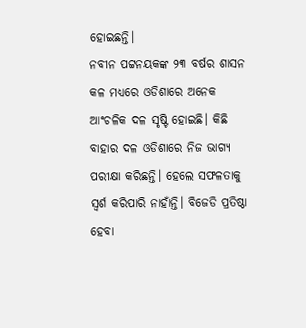ହୋଇଛନ୍ତି।
ନବୀନ ପଟ୍ଟନୟକଙ୍କ ୨୩ ବର୍ଷର ଶାସନ କଳ ମଧ୍ୟରେ ଓଡିଶାରେ ଅନେକ ଆଂଚଳିକ ଦଳ ସୃଷ୍ଟି ହୋଇଛି। କିଛି ବାହାର ଦଳ ଓଡିଶାରେ ନିଜ ଭାଗ୍ୟ ପରୀକ୍ଷା କରିଛନ୍ତି। ହେଲେ ସଫଳତାକୁ ସ୍ୱର୍ଶ କରିପାରି ନାହାଁନ୍ତି। ବିଜେଡି ପ୍ରତିଷ୍ଠା ହେବା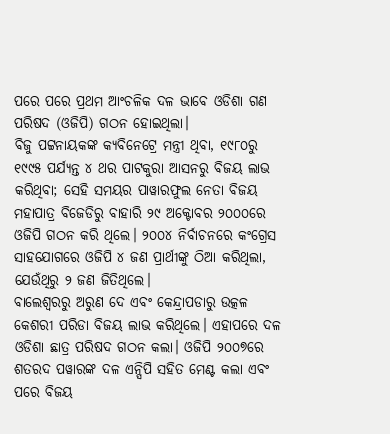ପରେ ପରେ ପ୍ରଥମ ଆଂଚଳିକ ଦଳ ଭାବେ ଓଡିଶା ଗଣ ପରିଷଦ (ଓଜିପି) ଗଠନ ହୋଇଥିଲା।
ବିଜୁ ପଟ୍ଟନାୟକଙ୍କ କ୍ୟବିନେଟ୍ରେ ମନ୍ତ୍ରୀ ଥିବା, ୧୯୮୦ରୁ ୧୯୯୫ ପର୍ଯ୍ୟନ୍ତ ୪ ଥର ପାଟକୁରା ଆସନରୁ ବିଜୟ ଲାଭ କରିଥିବା; ସେହି ସମୟର ପାୱାରଫୁଲ ନେତା ବିଜୟ ମହାପାତ୍ର ବିଜେଡିରୁ ବାହାରି ୨୯ ଅକ୍ଟୋବର ୨୦୦୦ରେ ଓଜିପି ଗଠନ କରି ଥିଲେ। ୨୦୦୪ ନିର୍ବାଚନରେ କଂଗ୍ରେସ ସାହଯୋଗରେ ଓଜିପି ୪ ଜଣ ପ୍ରାର୍ଥୀଙ୍କୁ ଠିଆ କରିଥିଲା, ଯେଉଁଥିରୁ ୨ ଜଣ ଜିତିଥିଲେ।
ବାଲେଶ୍ୱରରୁ ଅରୁଣ ଦେ ଏବଂ କେନ୍ଦ୍ରାପଡାରୁ ଉତ୍କଳ କେଶରୀ ପରିଡା ବିଜୟ ଲାଭ କରିଥିଲେ। ଏହାପରେ ଦଳ ଓଡିଶା ଛାତ୍ର ପରିଷଦ ଗଠନ କଲା। ଓଜିପି ୨୦୦୭ରେ ଶତରଦ ପୱାରଙ୍କ ଦଳ ଏନ୍ସିପି ସହିତ ମେଣ୍ଟ କଲା ଏବଂ ପରେ ବିଜୟ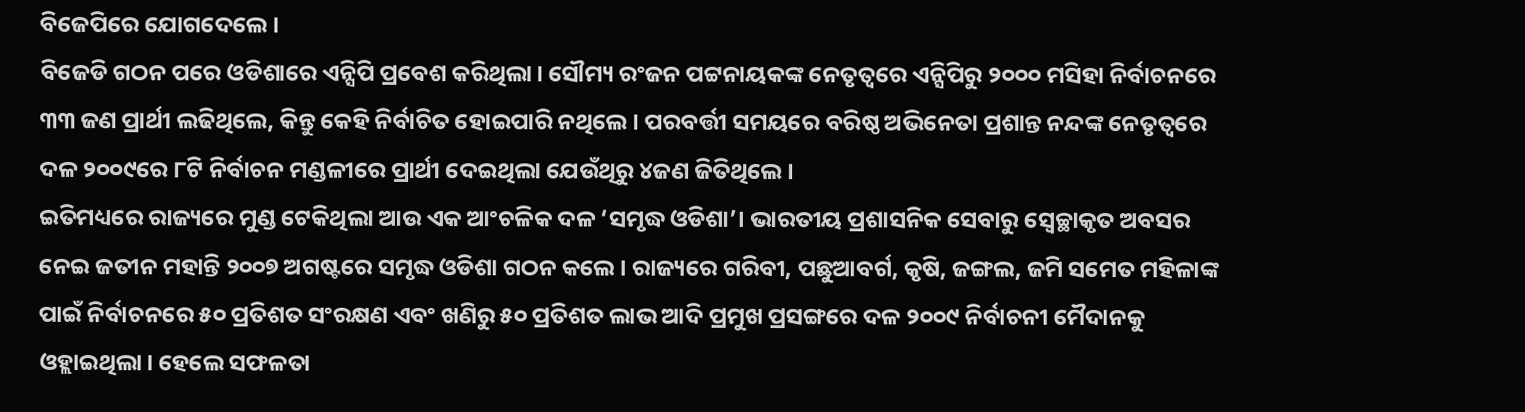ବିଜେପିରେ ଯୋଗଦେଲେ।
ବିଜେଡି ଗଠନ ପରେ ଓଡିଶାରେ ଏନ୍ସିପି ପ୍ରବେଶ କରିଥିଲା। ସୌମ୍ୟ ରଂଜନ ପଟ୍ଟନାୟକଙ୍କ ନେତୃତ୍ୱରେ ଏନ୍ସିପିରୁ ୨୦୦୦ ମସିହା ନିର୍ବାଚନରେ ୩୩ ଜଣ ପ୍ରାର୍ଥୀ ଲଢିଥିଲେ, କିନ୍ତୁ କେହି ନିର୍ବାଚିତ ହୋଇପାରି ନଥିଲେ। ପରବର୍ତ୍ତୀ ସମୟରେ ବରିଷ୍ଠ ଅଭିନେତା ପ୍ରଶାନ୍ତ ନନ୍ଦଙ୍କ ନେତୃତ୍ୱରେ ଦଳ ୨୦୦୯ରେ ୮ଟି ନିର୍ବାଚନ ମଣ୍ଡଳୀରେ ପ୍ରାର୍ଥୀ ଦେଇଥିଲା ଯେଉଁଥିରୁ ୪ଜଣ ଜିତିଥିଲେ।
ଇତିମଧ୍ୟରେ ରାଜ୍ୟରେ ମୁଣ୍ଡ ଟେକିଥିଲା ଆଉ ଏକ ଆଂଚଳିକ ଦଳ ‘ସମୃଦ୍ଧ ଓଡିଶା’। ଭାରତୀୟ ପ୍ରଶାସନିକ ସେବାରୁ ସ୍ୱେଚ୍ଛାକୃତ ଅବସର ନେଇ ଜତୀନ ମହାନ୍ତି ୨୦୦୭ ଅଗଷ୍ଟରେ ସମୃଦ୍ଧ ଓଡିଶା ଗଠନ କଲେ। ରାଜ୍ୟରେ ଗରିବୀ, ପଛୁଆବର୍ଗ, କୃଷି, ଜଙ୍ଗଲ, ଜମି ସମେତ ମହିଳାଙ୍କ ପାଇଁ ନିର୍ବାଚନରେ ୫୦ ପ୍ରତିଶତ ସଂରକ୍ଷଣ ଏବଂ ଖଣିରୁ ୫୦ ପ୍ରତିଶତ ଲାଭ ଆଦି ପ୍ରମୁଖ ପ୍ରସଙ୍ଗରେ ଦଳ ୨୦୦୯ ନିର୍ବାଚନୀ ମୈଦାନକୁ ଓହ୍ଲାଇଥିଲା। ହେଲେ ସଫଳତା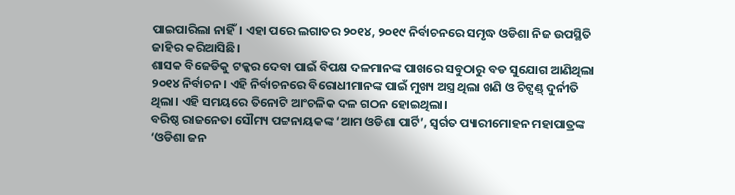ପାଇପାରିଲା ନାହିଁ। ଏହା ପରେ ଲଗାତର ୨୦୧୪, ୨୦୧୯ ନିର୍ବାଚନରେ ସମୃଦ୍ଧ ଓଡିଶା ନିଜ ଉପସ୍ଥିତି ଜାହିର କରିଆସିଛି।
ଶାସକ ବିଜେଡିକୁ ଟକ୍କର ଦେବା ପାଇଁ ବିପକ୍ଷ ଦଳମାନଙ୍କ ପାଖରେ ସବୁଠାରୁ ବଡ ସୁଯୋଗ ଆଣିଥିଲା ୨୦୧୪ ନିର୍ବାଚନ। ଏହି ନିର୍ବାଚନରେ ବିରୋଧୀମାନଙ୍କ ପାଇଁ ମୁଖ୍ୟ ଅସ୍ତ୍ର ଥିଲା ଖଣି ଓ ଚିଟ୍ପଣ୍ଡ୍ ଦୁର୍ନୀତି ଥିଲା। ଏହି ସମୟରେ ତିନୋଟି ଆଂଚଳିକ ଦଳ ଗଠନ ହୋଇଥିଲା।
ବରିଷ୍ଠ ରାଜନେତା ସୌମ୍ୟ ପଟ୍ଟନାୟକଙ୍କ ‘ଆମ ଓଡିଶା ପାର୍ଟି’, ସ୍ୱର୍ଗତ ପ୍ୟାରୀମୋହନ ମହାପାତ୍ରଙ୍କ ‘ଓଡିଶା ଜନ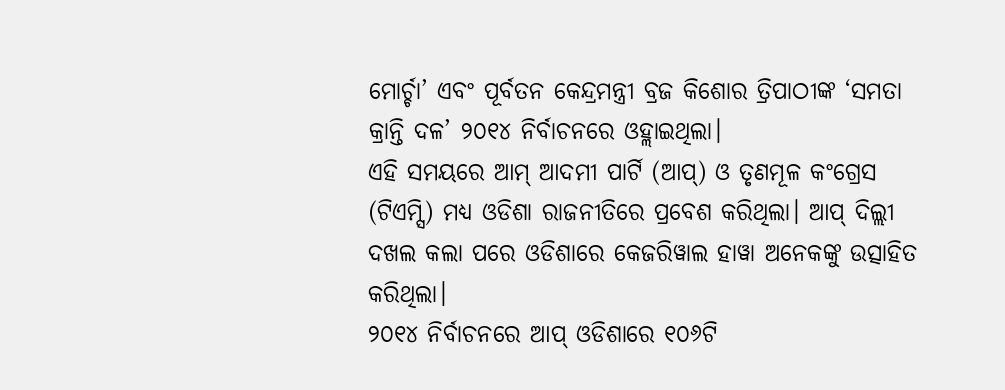ମୋର୍ଚ୍ଚା’ ଏବଂ ପୂର୍ବତନ କେନ୍ଦ୍ରମନ୍ତ୍ରୀ ବ୍ରଜ କିଶୋର ତ୍ରିପାଠୀଙ୍କ ‘ସମତା କ୍ରାନ୍ତି ଦଳ’ ୨୦୧୪ ନିର୍ବାଚନରେ ଓହ୍ଲାଇଥିଲା।
ଏହି ସମୟରେ ଆମ୍ ଆଦମୀ ପାର୍ଟି (ଆପ୍) ଓ ତୃଣମୂଳ କଂଗ୍ରେସ (ଟିଏମ୍ସି) ମଧ୍ୟ ଓଡିଶା ରାଜନୀତିରେ ପ୍ରବେଶ କରିଥିଲା। ଆପ୍ ଦିଲ୍ଲୀ ଦଖଲ କଲା ପରେ ଓଡିଶାରେ କେଜରିୱାଲ ହାୱା ଅନେକଙ୍କୁ ଉତ୍ସାହିତ କରିଥିଲା।
୨୦୧୪ ନିର୍ବାଚନରେ ଆପ୍ ଓଡିଶାରେ ୧୦୬ଟି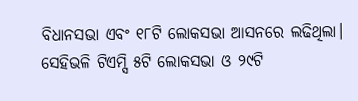ବିଧାନସଭା ଏବଂ ୧୮ଟି ଲୋକସଭା ଆସନରେ ଲଢିଥିଲା। ସେହିଭଳି ଟିଏମ୍ସି ୫ଟି ଲୋକସଭା ଓ ୨୯ଟି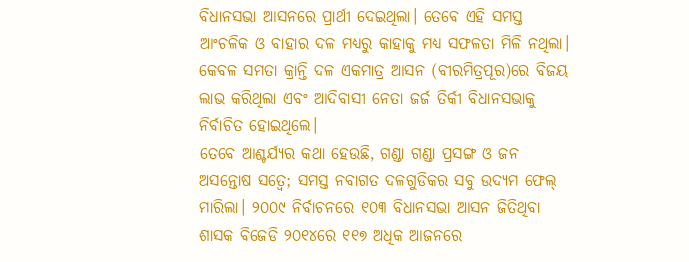ବିଧାନସଭା ଆସନରେ ପ୍ରାର୍ଥୀ ଦେଇଥିଲା। ତେବେ ଏହି ସମସ୍ତ ଆଂଚଳିକ ଓ ବାହାର ଦଳ ମଧ୍ୟରୁ କାହାକୁ ମଧ୍ୟ ସଫଳତା ମିଳି ନଥିଲା। କେବଳ ସମତା କ୍ରାନ୍ତି ଦଳ ଏକମାତ୍ର ଆସନ (ବୀରମିତ୍ରପୂର)ରେ ବିଜୟ ଲାଭ କରିଥିଲା ଏବଂ ଆଦିବାସୀ ନେତା ଜର୍ଜ ତିର୍କୀ ବିଧାନସଭାକୁ ନିର୍ବାଚିତ ହୋଇଥିଲେ।
ତେବେ ଆଶ୍ଚର୍ଯ୍ୟର କଥା ହେଉଛି, ଗଣ୍ଡା ଗଣ୍ଡା ପ୍ରସଙ୍ଗ ଓ ଜନ ଅସନ୍ତୋଷ ସତ୍ୱେ; ସମସ୍ତ ନବାଗତ ଦଳଗୁଡିକର ସବୁ ଉଦ୍ୟମ ଫେଲ୍ ମାରିଲା। ୨୦୦୯ ନିର୍ବାଚନରେ ୧୦୩ ବିଧାନସଭା ଆସନ ଜିତିଥିବା ଶାସକ ବିଜେଡି ୨୦୧୪ରେ ୧୧୭ ଅଧିକ ଆଜନରେ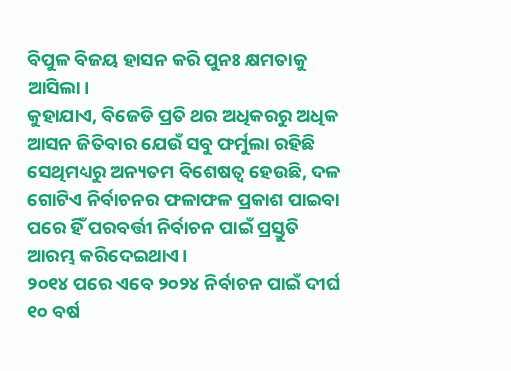ବିପୁଳ ବିଜୟ ହାସନ କରି ପୁନଃ କ୍ଷମତାକୁ ଆସିଲା।
କୁହାଯାଏ, ବିଜେଡି ପ୍ରତି ଥର ଅଧିକରରୁ ଅଧିକ ଆସନ ଜିତିବାର ଯେଉଁ ସବୁ ଫର୍ମୁଲା ରହିଛି ସେଥିମଧ୍ୟରୁ ଅନ୍ୟତମ ବିଶେଷତ୍ୱ ହେଉଛି, ଦଳ ଗୋଟିଏ ନିର୍ବାଚନର ଫଳାଫଳ ପ୍ରକାଶ ପାଇବା ପରେ ହିଁ ପରବର୍ତ୍ତୀ ନିର୍ବାଚନ ପାଇଁ ପ୍ରସ୍ତୁତି ଆରମ୍ଭ କରିଦେଇଥାଏ।
୨୦୧୪ ପରେ ଏବେ ୨୦୨୪ ନିର୍ବାଚନ ପାଇଁ ଦୀର୍ଘ ୧୦ ବର୍ଷ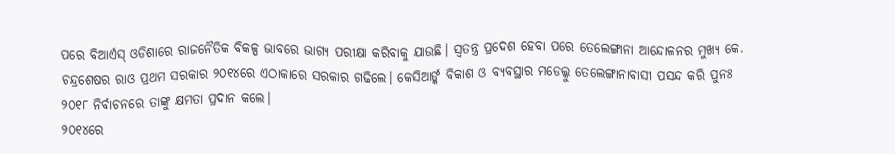ପରେ ବିଆର୍ଏସ୍ ଓଡିଶାରେ ରାଜନୈତିକ ବିକଳ୍ପ ଭାବରେ ଭାଗ୍ୟ ପରୀକ୍ଷା କରିବାକୁ ଯାଉଛି। ସ୍ୱତନ୍ତ୍ର ପ୍ରଦେଶ ହେବା ପରେ ତେଲେଙ୍ଗାନା ଆନ୍ଦୋଳନର ମୁଖ୍ୟ କେ. ଚନ୍ଦ୍ରଶେଷର ରାଓ ପ୍ରଥମ ସରକାର ୨୦୧୪ରେ ଏଠାକାରେ ସରକାର ଗଢିଲେ। କେସିଆର୍ଙ୍କ ବିକାଶ ଓ ବ୍ୟବସ୍ଥାର ମଡେଲ୍କୁ ତେଲେଙ୍ଗାନାବାସୀ ପସନ୍ଦ କରି ପୁନଃ ୨୦୧୮ ନିର୍ବାଚନରେ ତାଙ୍କୁ କ୍ଷମତା ପ୍ରଦାନ କଲେ।
୨୦୧୪ରେ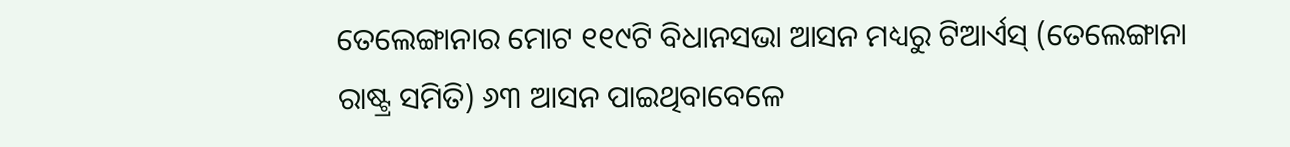ତେଲେଙ୍ଗାନାର ମୋଟ ୧୧୯ଟି ବିଧାନସଭା ଆସନ ମଧ୍ୟରୁ ଟିଆର୍ଏସ୍ (ତେଲେଙ୍ଗାନା ରାଷ୍ଟ୍ର ସମିତି) ୬୩ ଆସନ ପାଇଥିବାବେଳେ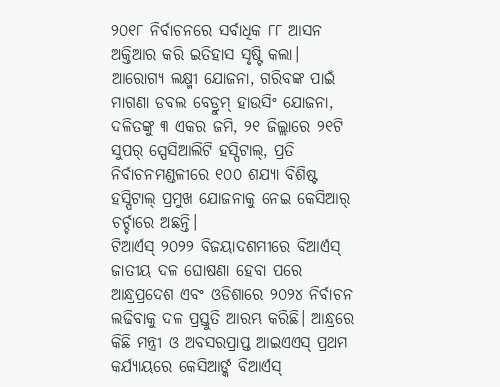୨୦୧୮ ନିର୍ବାଚନରେ ସର୍ବାଧିକ ୮୮ ଆସନ ଅକ୍ତିଆର କରି ଇତିହାସ ସୃଷ୍ଟି କଲା। ଆରୋଗ୍ୟ ଲକ୍ଷ୍ମୀ ଯୋଜନା, ଗରିବଙ୍କ ପାଇଁ ମାଗଣା ଡବଲ ବେଡ୍ରୁମ୍ ହାଉସିଂ ଯୋଜନା, ଦଳିତଙ୍କୁ ୩ ଏକର ଜମି, ୨୧ ଜିଲ୍ଲାରେ ୨୧ଟି ସୁପର୍ ସ୍ପେସିଆଲିଟି ହସ୍ପିଟାଲ୍, ପ୍ରତି ନିର୍ବାଚନମଣ୍ଡଳୀରେ ୧୦୦ ଶଯ୍ୟା ବିଶିଷ୍ଟ ହସ୍ପିଟାଲ୍ ପ୍ରମୁଖ ଯୋଜନାକୁ ନେଇ କେସିଆର୍ ଚର୍ଚ୍ଚାରେ ଅଛନ୍ତି।
ଟିଆର୍ଏସ୍ ୨୦୨୨ ବିଜୟାଦଶମୀରେ ବିଆର୍ଏସ୍ ଜାତୀୟ ଦଳ ଘୋଷଣା ହେବା ପରେ ଆନ୍ଧ୍ରପ୍ରଦେଶ ଏବଂ ଓଡିଶାରେ ୨୦୨୪ ନିର୍ବାଚନ ଲଢିବାକୁ ଦଳ ପ୍ରସ୍ତୁତି ଆରମ୍ଭ କରିଛି। ଆନ୍ଧ୍ରରେ କିଛି ମନ୍ତ୍ରୀ ଓ ଅବସରପ୍ରାପ୍ତ ଆଇଏଏସ୍ ପ୍ରଥମ କର୍ଯ୍ୟାୟରେ କେସିଆର୍ଙ୍କ ବିଆର୍ଏସ୍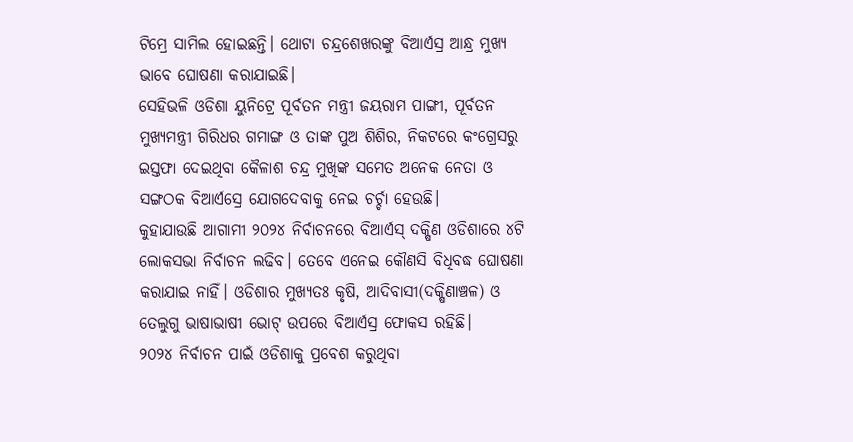ଟିମ୍ରେ ସାମିଲ ହୋଇଛନ୍ତି। ଥୋଟା ଚନ୍ଦ୍ରଶେଖରଙ୍କୁ ବିଆର୍ଏସ୍ର ଆନ୍ଧ୍ର ମୁଖ୍ୟ ଭାବେ ଘୋଷଣା କରାଯାଇଛି।
ସେହିଭଳି ଓଡିଶା ୟୁନିଟ୍ରେ ପୂର୍ବତନ ମନ୍ତ୍ରୀ ଜୟରାମ ପାଙ୍ଗୀ, ପୂର୍ବତନ ମୁଖ୍ୟମନ୍ତ୍ରୀ ଗିରିଧର ଗମାଙ୍ଗ ଓ ତାଙ୍କ ପୁଅ ଶିଶିର, ନିକଟରେ କଂଗ୍ରେସରୁ ଇସ୍ତଫା ଦେଇଥିବା କୈଳାଶ ଚନ୍ଦ୍ର ମୁଖିଙ୍କ ସମେତ ଅନେକ ନେତା ଓ ସଙ୍ଗଠକ ବିଆର୍ଏସ୍ରେ ଯୋଗଦେବାକୁ ନେଇ ଚର୍ଚ୍ଚା ହେଉଛି।
କୁହାଯାଉଛି ଆଗାମୀ ୨୦୨୪ ନିର୍ବାଚନରେ ବିଆର୍ଏସ୍ ଦକ୍ଷିଣ ଓଡିଶାରେ ୪ଟି ଲୋକସଭା ନିର୍ବାଚନ ଲଢିବ। ତେବେ ଏନେଇ କୌଣସି ବିଧିବଦ୍ଧ ଘୋଷଣା କରାଯାଇ ନାହିଁ। ଓଡିଶାର ମୁଖ୍ୟତଃ କୃଷି, ଆଦିବାସୀ(ଦକ୍ଷିଣାଞ୍ଚଳ) ଓ ତେଲୁଗୁ ଭାଷାଭାଷୀ ଭୋଟ୍ ଉପରେ ବିଆର୍ଏସ୍ର ଫୋକସ ରହିଛି।
୨୦୨୪ ନିର୍ବାଚନ ପାଇଁ ଓଡିଶାକୁ ପ୍ରବେଶ କରୁଥିବା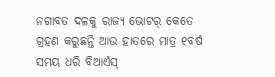ନଗାବତ ଦଳକୁ ରାଜ୍ୟ ଭୋଟର୍ କେତେ ଗ୍ରହଣ କରୁଛନ୍ତି ଆଉ ହାତରେ ମାତ୍ର ୧ବର୍ଷ ସମୟ ଧରି ବିଆର୍ଏସ୍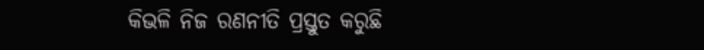କିଭଳି ନିଜ ରଣନୀତି ପ୍ରସ୍ତୁତ କରୁଛି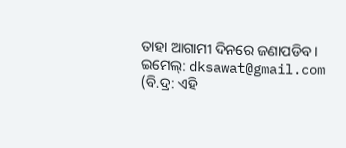ତାହା ଆଗାମୀ ଦିନରେ ଜଣାପଡିବ।
ଇମେଲ୍: dksawat@gmail.com
(ବି.ଦ୍ର: ଏହି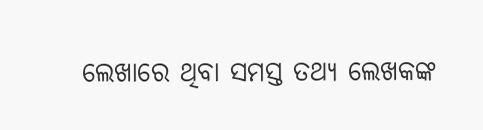ଲେଖାରେ ଥିବା ସମସ୍ତ ତଥ୍ୟ ଲେଖକଙ୍କ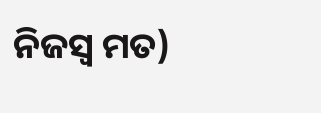ନିଜସ୍ୱ ମତ)